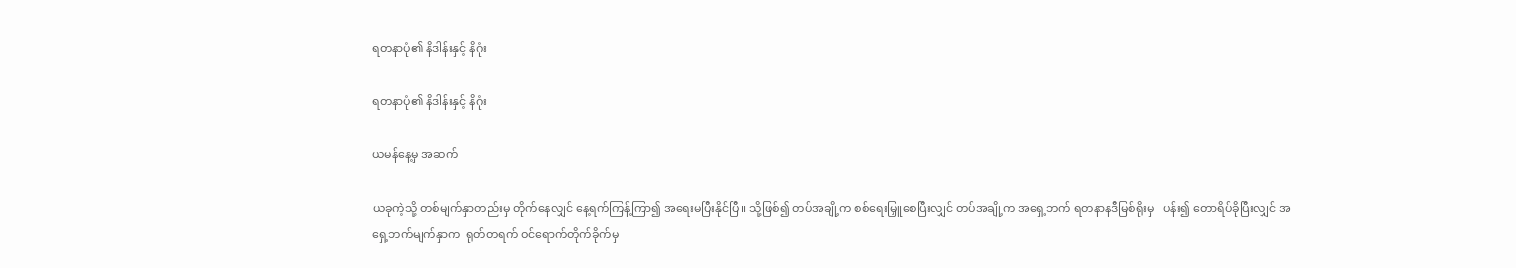ရတနာပုံ၏ နိဒါန်းနှင့် နိဂုံး

ရတနာပုံ၏ နိဒါန်းနှင့် နိဂုံး

ယမန်နေ့မှ အဆက်

ယခုကဲ့သို့ တစ်မျက်နှာတည်းမှ တိုက်နေလျှင် နေ့ရက်ကြန့်ကြာ၍ အရေးမပြီးနိုင်ပြီ။ သို့ဖြစ်၍ တပ်အချို့က စစ်ရေးမြှူစေပြီးလျှင် တပ်အချို့က အရှေ့ဘက် ရတနာနဒီမြစ်ရိုးမှ   ပန်း၍ တောရိပ်ခိုပြီးလျှင် အရှေ့ဘက်မျက်နှာက  ရုတ်တရက် ဝင်ရောက်တိုက်ခိုက်မှ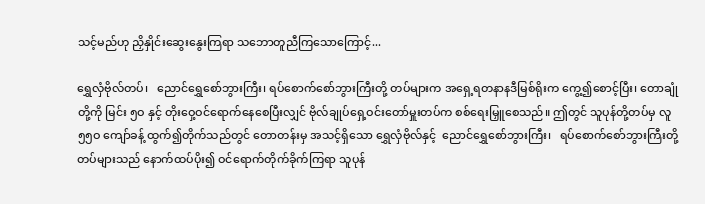သင့်မည်ဟု ညှိနှိုင်းဆွေးနွေးကြရာ သဘောတူညီကြသောကြောင့်...

ရွှေလှံဗိုလ်တပ်၊   ညောင်ရွှေစော်ဘွားကြီး၊ ရပ်စောက်စော်ဘွားကြီးတို့ တပ်များက အရှေ့ရတနာနဒီမြစ်ရိုးက ကွေ့၍စောင့်ပြီး၊ တောချုံတို့ကို မြင်း ၅ဝ နှင့် တိုးဝှေ့ဝင်ရောက်နေစေပြီးလျှင် ဗိုလ်ချုပ်ရှေ့ဝင်းတော်မှူးတပ်က စစ်ရေးမြှူစေသည်။ ဤတွင် သူပုန်တို့တပ်မှ လူ ၅၅ဝ ကျော်ခန့် ထွက်၍တိုက်သည်တွင် တောတန်းမှ အသင့်ရှိသော ရွှေလှံဗိုလ်နှင့်  ညောင်ရွှေစော်ဘွားကြီး၊   ရပ်စောက်စော်ဘွားကြီးတို့    တပ်များသည် နောက်ထပ်ပိုး၍ ဝင်ရောက်တိုက်ခိုက်ကြရာ သူပုန်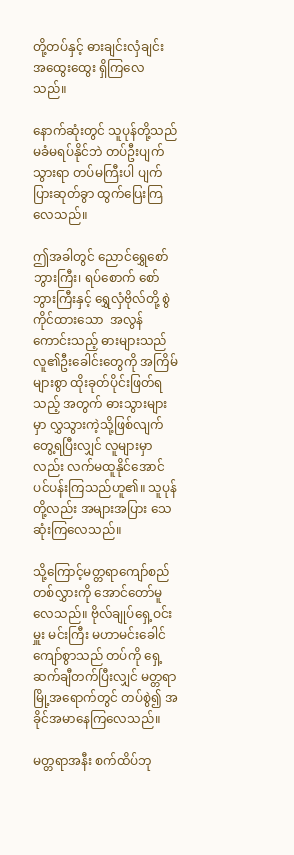တို့တပ်နှင့် ဓားချင်းလှံချင်း အထွေးထွေး ရှိကြလေသည်။

နောက်ဆုံးတွင် သူပုန်တို့သည် မခံမရပ်နိုင်ဘဲ တပ်ဦးပျက်သွားရာ တပ်မကြီးပါ ပျက်ပြားဆုတ်ခွာ ထွက်ပြေးကြလေသည်။

ဤအခါတွင် ညောင်ရွှေစော်ဘွားကြီး၊ ရပ်စောက် စော်ဘွားကြီးနှင့် ရွှေလှံဗိုလ်တို့ စွဲကိုင်ထားသော  အလွန်ကောင်းသည့် ဓားများသည် လူ၏ဦးခေါင်းတွေကို အကြိမ်များစွာ ထိုးခုတ်ပိုင်းဖြတ်ရသည့် အတွက် ဓားသွားများမှာ လွှသွားကဲ့သို့ဖြစ်လျက် တွေ့ရပြီးလျှင် လူများမှာလည်း လက်မထူနိုင်အောင် ပင်ပန်းကြသည်ဟူ၏။ သူပုန်တို့လည်း အများအပြား သေဆုံးကြလေသည်။

သို့ကြောင့်မတ္တရာကျော်စည်တစ်လွှားကို အောင်တော်မူလေသည်။ ဗိုလ်ချုပ်ရှေ့ဝင်းမှူး မင်းကြီး မဟာမင်းခေါင်ကျော်စွာသည် တပ်ကို ရှေ့ဆက်ချီတက်ပြီးလျှင် မတ္တရာမြို့အရောက်တွင် တပ်စွဲ၍ အခိုင်အမာနေကြလေသည်။

မတ္တရာအနီး စက်ထိပ်ဘု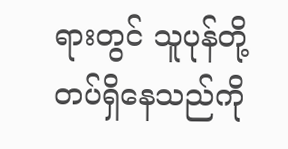ရားတွင် သူပုန်တို့တပ်ရှိနေသည်ကို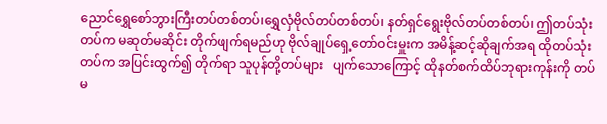ညောင်ရွှေစော်ဘွားကြီးတပ်တစ်တပ်၊ရွှေလှံဗိုလ်တပ်တစ်တပ်၊ နတ်ရှင်ရွေးဗိုလ်တပ်တစ်တပ်၊ ဤတပ်သုံးတပ်က မဆုတ်မဆိုင်း တိုက်ဖျက်ရမည်ဟု ဗိုလ်ချုပ်ရှေ့တော်ဝင်းမှူးက အမိန့်ဆင့်ဆိုချက်အရ ထိုတပ်သုံးတပ်က အပြင်းထွက်၍ တိုက်ရာ သူပုန်တို့တပ်များ   ပျက်သောကြောင့် ထိုနတ်စက်ထိပ်ဘုရားကုန်းကို တပ်မ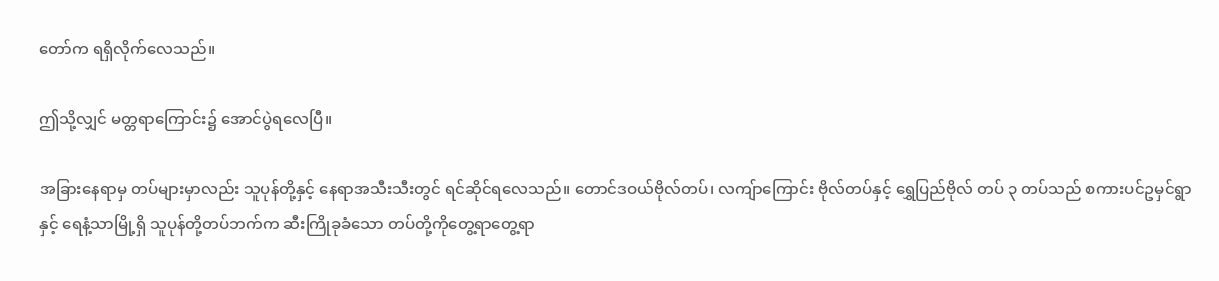တော်က ရရှိလိုက်လေသည်။

ဤသို့လျှင် မတ္တရာကြောင်း၌ အောင်ပွဲရလေပြီ။

အခြားနေရာမှ တပ်များမှာလည်း သူပုန်တို့နှင့် နေရာအသီးသီးတွင် ရင်ဆိုင်ရလေသည်။ တောင်ဒဝယ်ဗိုလ်တပ်၊ လကျ်ာကြောင်း ဗိုလ်တပ်နှင့် ရွှေပြည်ဗိုလ် တပ် ၃ တပ်သည် စကားပင်ဥမှင်ရွာနှင့် ရေနံ့သာမြို့ရှိ သူပုန်တို့တပ်ဘက်က ဆီးကြိုခုခံသော တပ်တို့ကိုတွေ့ရာတွေ့ရာ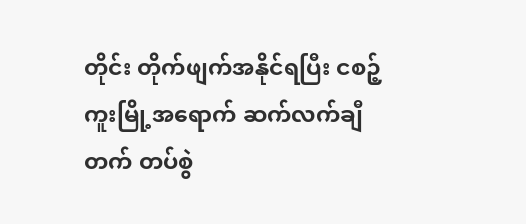တိုင်း တိုက်ဖျက်အနိုင်ရပြီး ငစဉ့်ကူးမြို့အရောက် ဆက်လက်ချီတက် တပ်စွဲ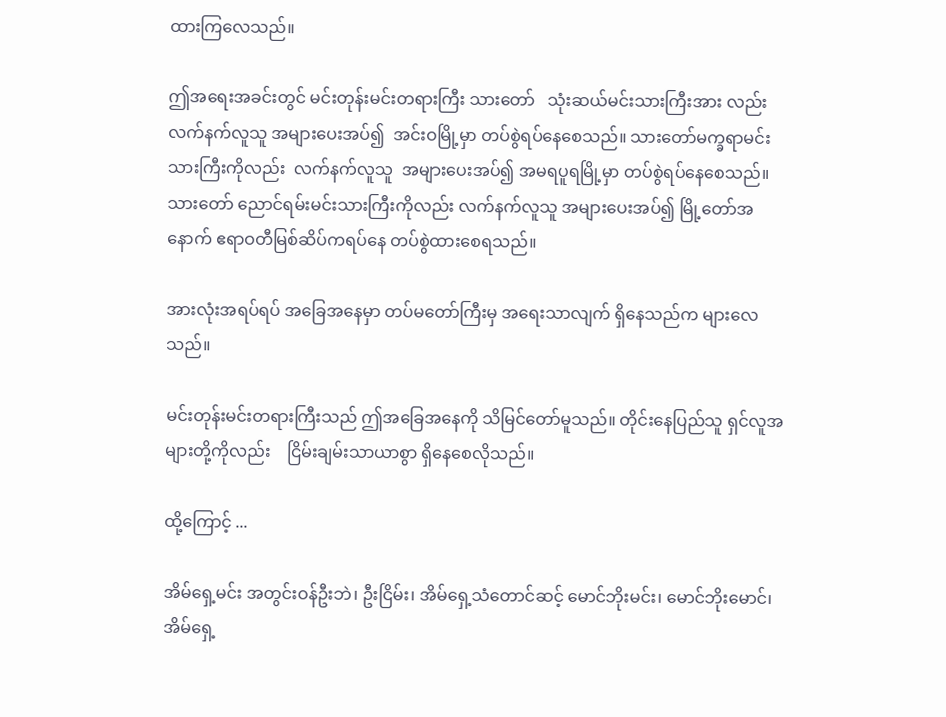ထားကြလေသည်။

ဤအရေးအခင်းတွင် မင်းတုန်းမင်းတရားကြီး သားတော်   သုံးဆယ်မင်းသားကြီးအား လည်း လက်နက်လူသူ အများပေးအပ်၍  အင်းဝမြို့မှာ တပ်စွဲရပ်နေစေသည်။ သားတော်မက္ခရာမင်းသားကြီးကိုလည်း  လက်နက်လူသူ  အများပေးအပ်၍ အမရပူရမြို့မှာ တပ်စွဲရပ်နေစေသည်။ သားတော် ညောင်ရမ်းမင်းသားကြီးကိုလည်း လက်နက်လူသူ အများပေးအပ်၍ မြို့တော်အနောက် ဧရာဝတီမြစ်ဆိပ်ကရပ်နေ တပ်စွဲထားစေရသည်။

အားလုံးအရပ်ရပ် အခြေအနေမှာ တပ်မတော်ကြီးမှ အရေးသာလျက် ရှိနေသည်က များလေသည်။

မင်းတုန်းမင်းတရားကြီးသည် ဤအခြေအနေကို သိမြင်တော်မူသည်။ တိုင်းနေပြည်သူ ရှင်လူအများတို့ကိုလည်း    ငြိမ်းချမ်းသာယာစွာ ရှိနေစေလိုသည်။

ထို့ကြောင့် ...

အိမ်ရှေ့မင်း အတွင်းဝန်ဦးဘဲ၊ ဦးငြိမ်း၊ အိမ်ရှေ့သံတောင်ဆင့် မောင်ဘိုးမင်း၊ မောင်ဘိုးမောင်၊ အိမ်ရှေ့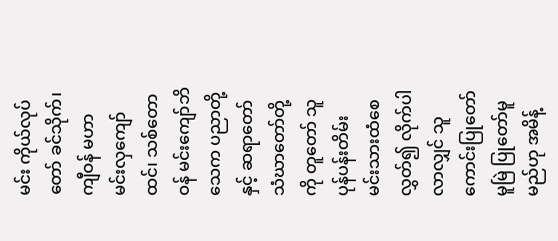မင်း ကိုယ်လုပ်တော် ခင်သိုက်၊ ကျီဝန် မဟာမင်းလှကျော်ထင်၊ သစ်တောဝန် မင်းကျော်ဘိသေက ပညာတို့နှင့် ဆရာတော် သံဃာတော်တို့ကို တူတော် သူပုန်ပန်းတိမ်း မင်းသားထံစေလွှတ်၍ လိုက်ပါလာလျှင် သူကောင်းပြုတော်မူမြဲ ပြုတော်မူမည်ဟု အမိန့်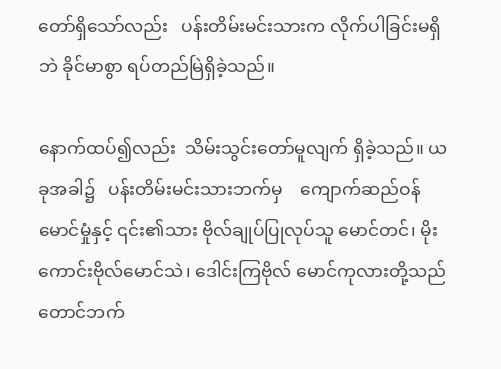တော်ရှိသော်လည်း   ပန်းတိမ်းမင်းသားက လိုက်ပါခြင်းမရှိဘဲ ခိုင်မာစွာ ရပ်တည်မြဲရှိခဲ့သည်။

နောက်ထပ်၍လည်း  သိမ်းသွင်းတော်မူလျက် ရှိခဲ့သည်။ ယခုအခါ၌   ပန်းတိမ်းမင်းသားဘက်မှ    ကျောက်ဆည်ဝန် မောင်မှုံနှင့် ၎င်း၏သား ဗိုလ်ချုပ်ပြုလုပ်သူ မောင်တင်၊ မိုးကောင်းဗိုလ်မောင်သဲ၊ ဒေါင်းကြဗိုလ် မောင်ကုလားတို့သည် တောင်ဘက်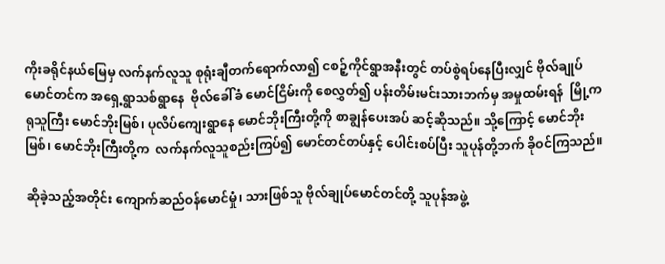ကိုးခရိုင်နယ်မြေမှ လက်နက်လူသူ စုရုံးချီတက်ရောက်လာ၍ ငစဉ့်ကိုင်ရွာအနီးတွင် တပ်စွဲရပ်နေပြီးလျှင် ဗိုလ်ချုပ်မောင်တင်က အရှေ့ရွာသစ်ရွာနေ  ဗိုလ်ခေါ်ခံ မောင်ငြိမ်းကို စေလွှတ်၍ ပန်းတိမ်းမင်းသားဘက်မှ အမှုထမ်းရန်  မြို့ကရုသူကြီး မောင်ဘိုးမြစ်၊ ပုလိပ်ကျေးရွာနေ မောင်ဘိုးကြီးတို့ကို စာချွန်ပေးအပ် ဆင့်ဆိုသည်။ သို့ကြောင့် မောင်ဘိုးမြစ်၊ မောင်ဘိုးကြီးတို့က  လက်နက်လူသူစည်းကြပ်၍ မောင်တင်တပ်နှင့် ပေါင်းစပ်ပြီး သူပုန်တို့ဘက် ခိုဝင်ကြသည်။

ဆိုခဲ့သည့်အတိုင်း ကျောက်ဆည်ဝန်မောင်မှုံ၊ သားဖြစ်သူ ဗိုလ်ချုပ်မောင်တင်တို့ သူပုန်အဖွဲ့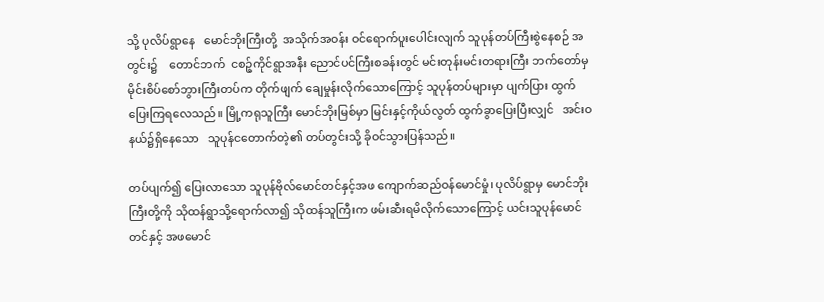သို့ ပုလိပ်ရွာနေ   မောင်ဘိုးကြီးတို့  အသိုက်အဝန်း ဝင်ရောက်ပူးပေါင်းလျက် သူပုန်တပ်ကြီးစွဲနေစဉ် အတွင်း၌    တောင်ဘက်  ငစဉ့်ကိုင်ရွာအနီး ညောင်ပင်ကြီးစခန်းတွင် မင်းတုန်းမင်းတရားကြီး ဘက်တော်မှ မိုင်းစိပ်စော်ဘွားကြီးတပ်က တိုက်ဖျက် ချေမှုန်းလိုက်သောကြောင့် သူပုန်တပ်များမှာ ပျက်ပြား ထွက်ပြေးကြရလေသည်။ မြို့ကရုသူကြီး မောင်ဘိုးမြစ်မှာ မြင်းနှင့်ကိုယ်လွတ် ထွက်ခွာပြေးပြီးလျှင်   အင်းဝနယ်၌ရှိနေသော   သူပုန်ငတောက်တဲ့၏ တပ်တွင်းသို့ ခိုဝင်သွားပြန်သည်။

တပ်ပျက်၍ ပြေးလာသော သူပုန်ဗိုလ်မောင်တင်နှင့်အဖ ကျောက်ဆည်ဝန်မောင်မှုံ၊ ပုလိပ်ရွာမှ မောင်ဘိုးကြီးတို့ကို သိုထန်ရွာသို့ရောက်လာ၍ သိုထန်သူကြီးက ဖမ်းဆီးရမိလိုက်သောကြောင့် ယင်းသူပုန်မောင်တင်နှင့် အဖမောင်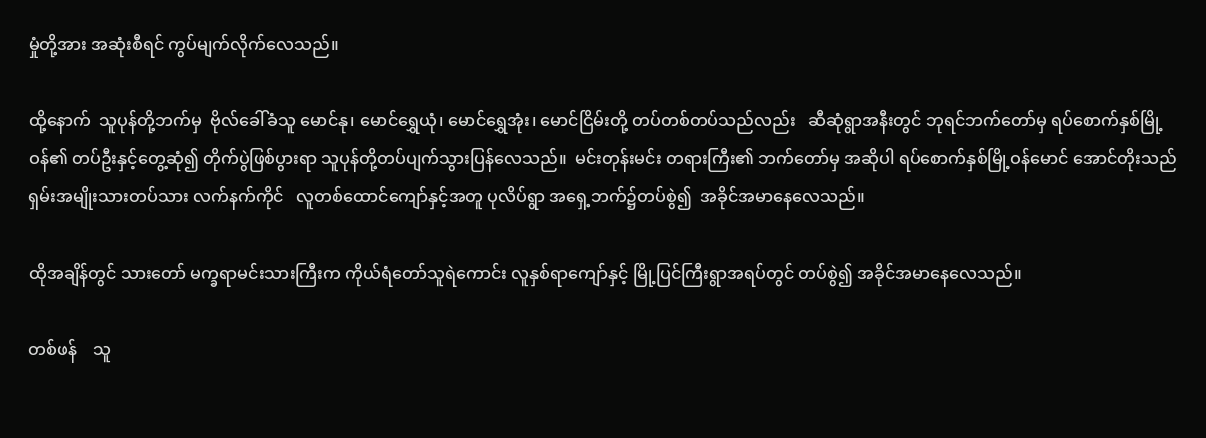မှုံတို့အား အဆုံးစီရင် ကွပ်မျက်လိုက်လေသည်။

ထို့နောက်  သူပုန်တို့ဘက်မှ  ဗိုလ်ခေါ်ခံသူ မောင်နု၊ မောင်ရွှေယုံ၊ မောင်ရွှေအုံး၊ မောင်ငြိမ်းတို့ တပ်တစ်တပ်သည်လည်း   ဆီဆုံရွာအနီးတွင် ဘုရင်ဘက်တော်မှ ရပ်စောက်နှစ်မြို့ဝန်၏ တပ်ဦးနှင့်တွေ့ဆုံ၍ တိုက်ပွဲဖြစ်ပွားရာ သူပုန်တို့တပ်ပျက်သွားပြန်လေသည်။  မင်းတုန်းမင်း တရားကြီး၏ ဘက်တော်မှ အဆိုပါ ရပ်စောက်နှစ်မြို့ဝန်မောင် အောင်တိုးသည်     ရှမ်းအမျိုးသားတပ်သား လက်နက်ကိုင်   လူတစ်ထောင်ကျော်နှင့်အတူ ပုလိပ်ရွာ အရှေ့ဘက်၌တပ်စွဲ၍  အခိုင်အမာနေလေသည်။

ထိုအချိန်တွင် သားတော် မက္ခရာမင်းသားကြီးက ကိုယ်ရံတော်သူရဲကောင်း လူနှစ်ရာကျော်နှင့် မြို့ပြင်ကြီးရွာအရပ်တွင် တပ်စွဲ၍ အခိုင်အမာနေလေသည်။

တစ်ဖန်    သူ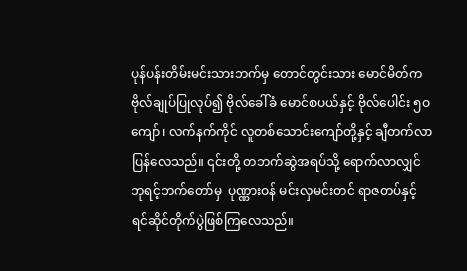ပုန်ပန်းတိမ်းမင်းသားဘက်မှ တောင်တွင်းသား မောင်မိတ်က ဗိုလ်ချုပ်ပြုလုပ်၍ ဗိုလ်ခေါ်ခံ မောင်စပယ်နှင့် ဗိုလ်ပေါင်း ၅ဝ ကျော်၊ လက်နက်ကိုင် လူတစ်သောင်းကျော်တို့နှင့် ချီတက်လာပြန်လေသည်။ ၎င်းတို့ တဘက်ဆွဲအရပ်သို့ ရောက်လာလျှင် ဘုရင့်ဘက်တော်မှ  ပုဏ္ဏားဝန် မင်းလှမင်းတင် ရာဇတပ်နှင့် ရင်ဆိုင်တိုက်ပွဲဖြစ်ကြလေသည်။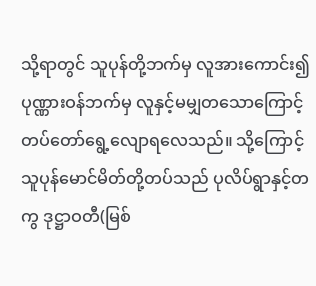သို့ရာတွင် သူပုန်တို့ဘက်မှ လူအားကောင်း၍ ပုဏ္ဏားဝန်ဘက်မှ လူနှင့်မမျှတသောကြောင့် တပ်တော်ရွေ့လျောရလေသည်။ သို့ကြောင့် သူပုန်မောင်မိတ်တို့တပ်သည် ပုလိပ်ရွာနှင့်တကွ ဒုဋ္ဌာဝတီ(မြစ်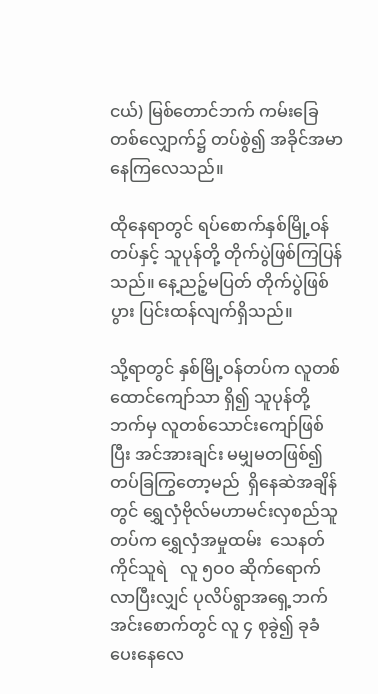ငယ်) မြစ်တောင်ဘက် ကမ်းခြေတစ်လျှောက်၌ တပ်စွဲ၍ အခိုင်အမာနေကြလေသည်။

ထိုနေရာတွင် ရပ်စောက်နှစ်မြို့ဝန်တပ်နှင့် သူပုန်တို့ တိုက်ပွဲဖြစ်ကြပြန်သည်။ နေ့ညဉ့်မပြတ် တိုက်ပွဲဖြစ်ပွား ပြင်းထန်လျက်ရှိသည်။

သို့ရာတွင် နှစ်မြို့ဝန်တပ်က လူတစ်ထောင်ကျော်သာ ရှိ၍ သူပုန်တို့ဘက်မှ လူတစ်သောင်းကျော်ဖြစ်ပြီး အင်အားချင်း မမျှမတဖြစ်၍  တပ်ခြကြွတော့မည်  ရှိနေဆဲအချိန်တွင် ရွှေလှံဗိုလ်မဟာမင်းလှစည်သူတပ်က ရွှေလှံအမှုထမ်း  သေနတ်ကိုင်သူရဲ   လူ ၅ဝဝ ဆိုက်ရောက်လာပြီးလျှင် ပုလိပ်ရွာအရှေ့ဘက် အင်းစောက်တွင် လူ ၄ စုခွဲ၍ ခုခံပေးနေလေ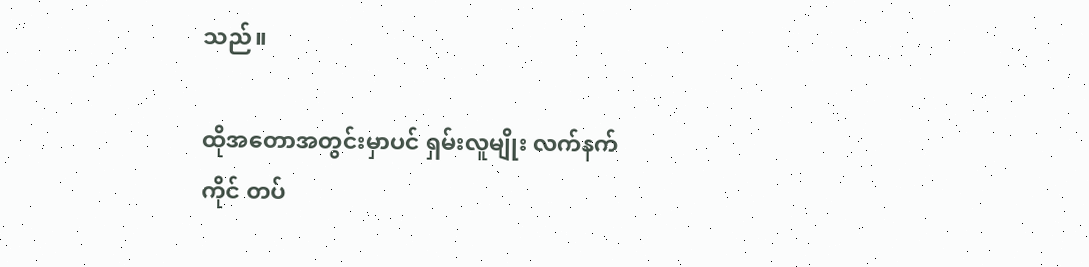သည်။

ထိုအတောအတွင်းမှာပင် ရှမ်းလူမျိုး လက်နက်ကိုင် တပ်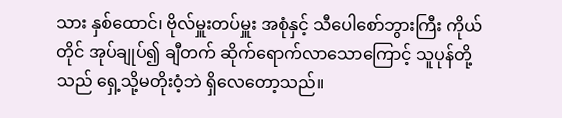သား နှစ်ထောင်၊ ဗိုလ်မှူးတပ်မှူး အစုံနှင့် သီပေါစော်ဘွားကြီး ကိုယ်တိုင် အုပ်ချုပ်၍ ချီတက် ဆိုက်ရောက်လာသောကြောင့် သူပုန်တို့သည် ရှေ့သို့မတိုးဝံ့ဘဲ ရှိလေတော့သည်။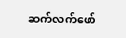ဆက်လက်ဖော်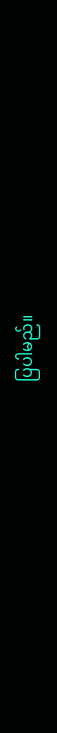ပြပါမည်။